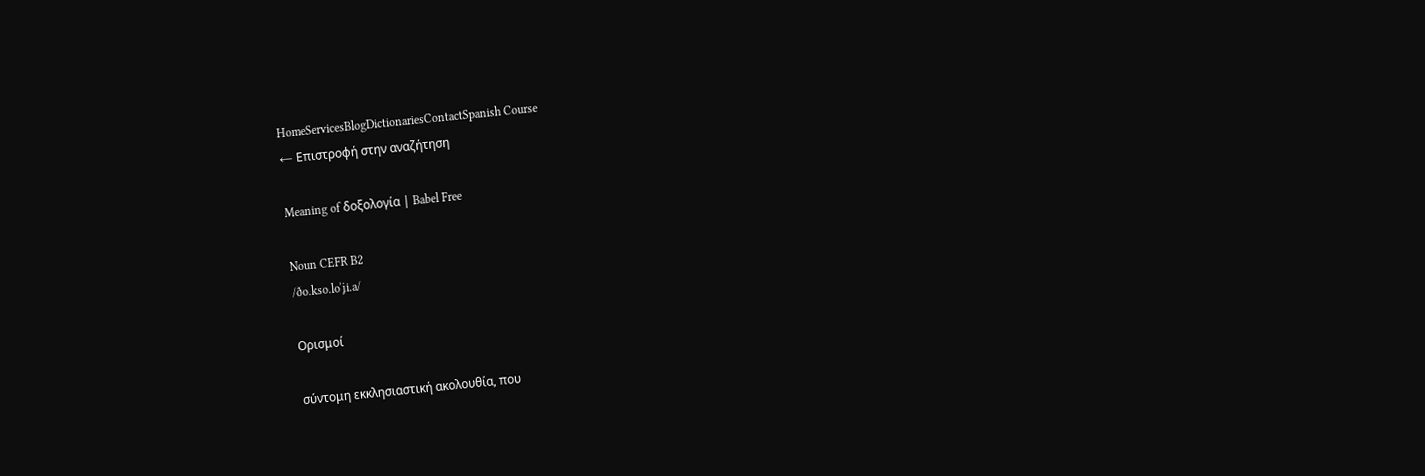HomeServicesBlogDictionariesContactSpanish Course
← Επιστροφή στην αναζήτηση

Meaning of δοξολογία | Babel Free

Noun CEFR B2
/ðo.kso.loˈʝi.a/

Ορισμοί

σύντομη εκκλησιαστική ακολουθία, που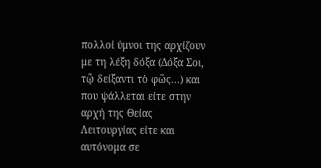πολλοί ύμνοι της αρχίζουν με τη λέξη δόξα (Δόξα Σοι, τῷ δείξαντι τὸ φῶς...) και που ψάλλεται είτε στην αρχή της Θείας Λειτουργίας είτε και αυτόνομα σε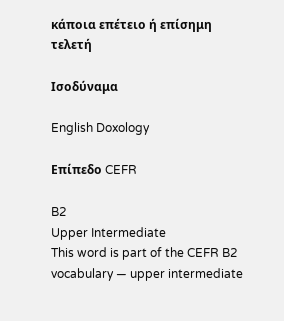κάποια επέτειο ή επίσημη τελετή

Ισοδύναμα

English Doxology

Επίπεδο CEFR

B2
Upper Intermediate
This word is part of the CEFR B2 vocabulary — upper intermediate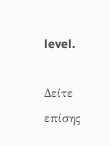level.

Δείτε επίσης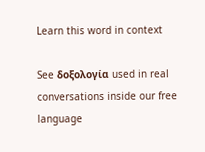Learn this word in context

See δοξολογία used in real conversations inside our free language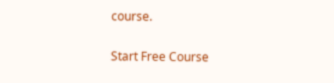course.

Start Free Course